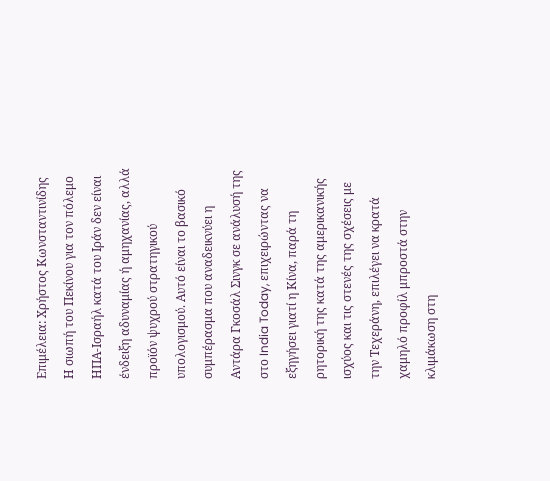Επιμέλεια: Χρήστος Κωνσταντινίδης
Η σιωπή του Πεκίνου για τον πόλεμο ΗΠΑ-Ισραήλ κατά του Ιράν δεν είναι ένδειξη αδυναμίας ή αμηχανίας, αλλά προϊόν ψυχρού στρατηγικού υπολογισμού. Αυτό είναι το βασικό συμπέρασμα που αναδεικνύει η Αντάρα Γκοσάλ Σινγκ σε ανάλυσή της στο India Today, επιχειρώντας να εξηγήσει γιατί η Κίνα, παρά τη ρητορική της κατά της αμερικανικής ισχύος και τις στενές της σχέσεις με την Τεχεράνη, επιλέγει να κρατά χαμηλό προφίλ μπροστά στην κλιμάκωση στη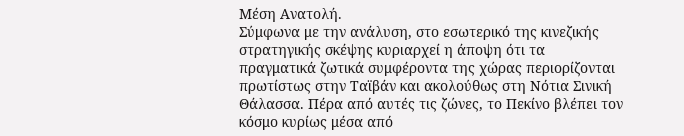Μέση Ανατολή.
Σύμφωνα με την ανάλυση, στο εσωτερικό της κινεζικής στρατηγικής σκέψης κυριαρχεί η άποψη ότι τα πραγματικά ζωτικά συμφέροντα της χώρας περιορίζονται πρωτίστως στην Ταϊβάν και ακολούθως στη Νότια Σινική Θάλασσα. Πέρα από αυτές τις ζώνες, το Πεκίνο βλέπει τον κόσμο κυρίως μέσα από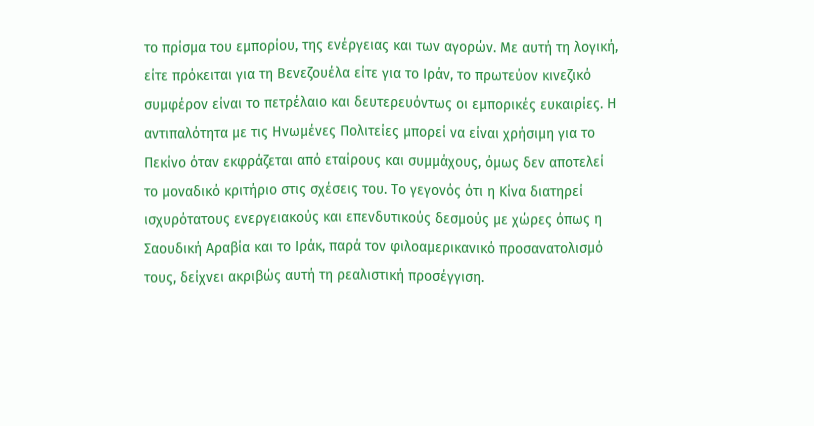το πρίσμα του εμπορίου, της ενέργειας και των αγορών. Με αυτή τη λογική, είτε πρόκειται για τη Βενεζουέλα είτε για το Ιράν, το πρωτεύον κινεζικό συμφέρον είναι το πετρέλαιο και δευτερευόντως οι εμπορικές ευκαιρίες. Η αντιπαλότητα με τις Ηνωμένες Πολιτείες μπορεί να είναι χρήσιμη για το Πεκίνο όταν εκφράζεται από εταίρους και συμμάχους, όμως δεν αποτελεί το μοναδικό κριτήριο στις σχέσεις του. Το γεγονός ότι η Κίνα διατηρεί ισχυρότατους ενεργειακούς και επενδυτικούς δεσμούς με χώρες όπως η Σαουδική Αραβία και το Ιράκ, παρά τον φιλοαμερικανικό προσανατολισμό τους, δείχνει ακριβώς αυτή τη ρεαλιστική προσέγγιση.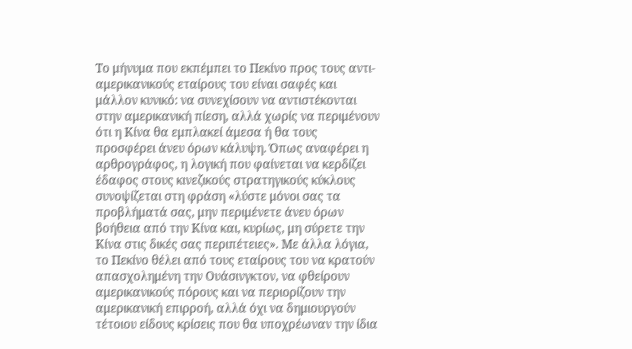Το μήνυμα που εκπέμπει το Πεκίνο προς τους αντι-αμερικανικούς εταίρους του είναι σαφές και μάλλον κυνικό: να συνεχίσουν να αντιστέκονται στην αμερικανική πίεση, αλλά χωρίς να περιμένουν ότι η Κίνα θα εμπλακεί άμεσα ή θα τους προσφέρει άνευ όρων κάλυψη. Όπως αναφέρει η αρθρογράφος, η λογική που φαίνεται να κερδίζει έδαφος στους κινεζικούς στρατηγικούς κύκλους συνοψίζεται στη φράση «λύστε μόνοι σας τα προβλήματά σας, μην περιμένετε άνευ όρων βοήθεια από την Κίνα και, κυρίως, μη σύρετε την Κίνα στις δικές σας περιπέτειες». Με άλλα λόγια, το Πεκίνο θέλει από τους εταίρους του να κρατούν απασχολημένη την Ουάσινγκτον, να φθείρουν αμερικανικούς πόρους και να περιορίζουν την αμερικανική επιρροή, αλλά όχι να δημιουργούν τέτοιου είδους κρίσεις που θα υποχρέωναν την ίδια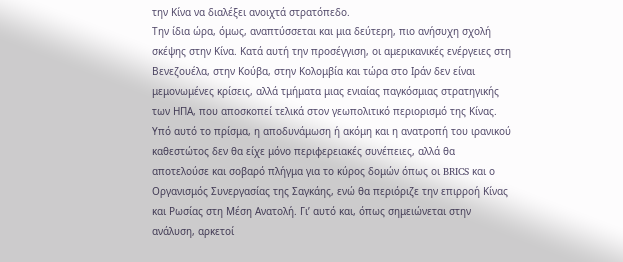την Κίνα να διαλέξει ανοιχτά στρατόπεδο.
Την ίδια ώρα, όμως, αναπτύσσεται και μια δεύτερη, πιο ανήσυχη σχολή σκέψης στην Κίνα. Κατά αυτή την προσέγγιση, οι αμερικανικές ενέργειες στη Βενεζουέλα, στην Κούβα, στην Κολομβία και τώρα στο Ιράν δεν είναι μεμονωμένες κρίσεις, αλλά τμήματα μιας ενιαίας παγκόσμιας στρατηγικής των ΗΠΑ, που αποσκοπεί τελικά στον γεωπολιτικό περιορισμό της Κίνας. Υπό αυτό το πρίσμα, η αποδυνάμωση ή ακόμη και η ανατροπή του ιρανικού καθεστώτος δεν θα είχε μόνο περιφερειακές συνέπειες, αλλά θα αποτελούσε και σοβαρό πλήγμα για το κύρος δομών όπως οι BRICS και ο Οργανισμός Συνεργασίας της Σαγκάης, ενώ θα περιόριζε την επιρροή Κίνας και Ρωσίας στη Μέση Ανατολή. Γι’ αυτό και, όπως σημειώνεται στην ανάλυση, αρκετοί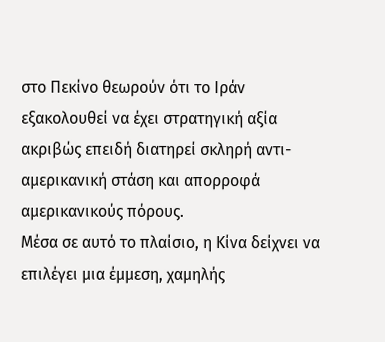στο Πεκίνο θεωρούν ότι το Ιράν εξακολουθεί να έχει στρατηγική αξία ακριβώς επειδή διατηρεί σκληρή αντι-αμερικανική στάση και απορροφά αμερικανικούς πόρους.
Μέσα σε αυτό το πλαίσιο, η Κίνα δείχνει να επιλέγει μια έμμεση, χαμηλής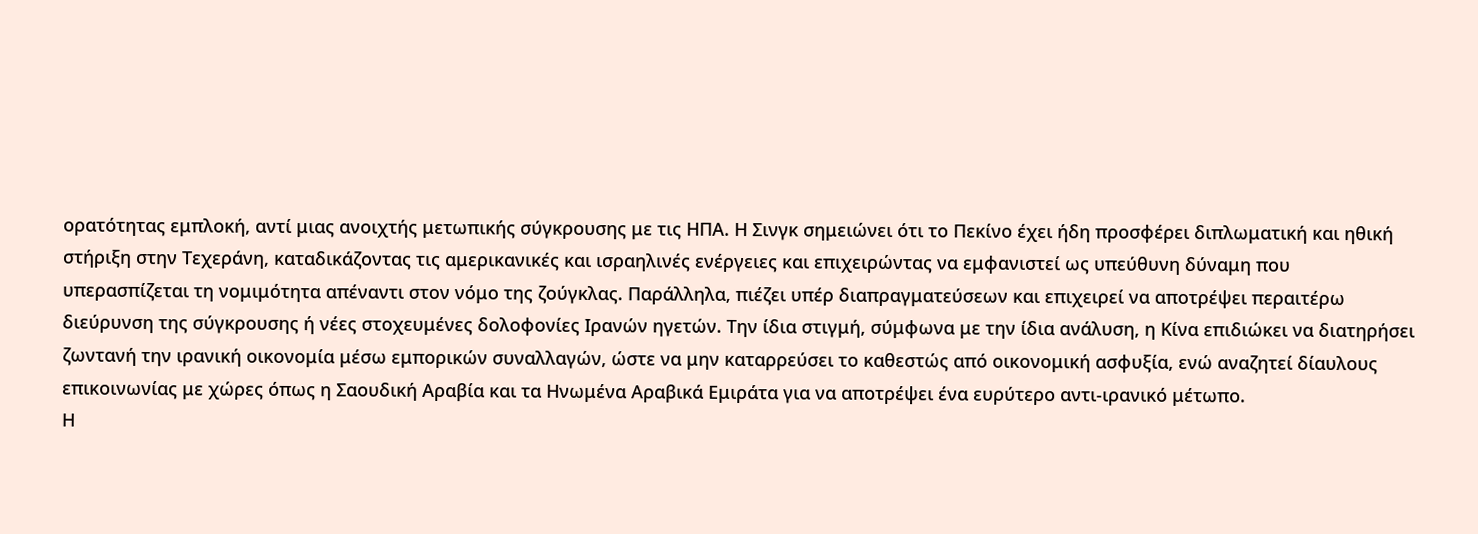ορατότητας εμπλοκή, αντί μιας ανοιχτής μετωπικής σύγκρουσης με τις ΗΠΑ. Η Σινγκ σημειώνει ότι το Πεκίνο έχει ήδη προσφέρει διπλωματική και ηθική στήριξη στην Τεχεράνη, καταδικάζοντας τις αμερικανικές και ισραηλινές ενέργειες και επιχειρώντας να εμφανιστεί ως υπεύθυνη δύναμη που υπερασπίζεται τη νομιμότητα απέναντι στον νόμο της ζούγκλας. Παράλληλα, πιέζει υπέρ διαπραγματεύσεων και επιχειρεί να αποτρέψει περαιτέρω διεύρυνση της σύγκρουσης ή νέες στοχευμένες δολοφονίες Ιρανών ηγετών. Την ίδια στιγμή, σύμφωνα με την ίδια ανάλυση, η Κίνα επιδιώκει να διατηρήσει ζωντανή την ιρανική οικονομία μέσω εμπορικών συναλλαγών, ώστε να μην καταρρεύσει το καθεστώς από οικονομική ασφυξία, ενώ αναζητεί δίαυλους επικοινωνίας με χώρες όπως η Σαουδική Αραβία και τα Ηνωμένα Αραβικά Εμιράτα για να αποτρέψει ένα ευρύτερο αντι-ιρανικό μέτωπο.
Η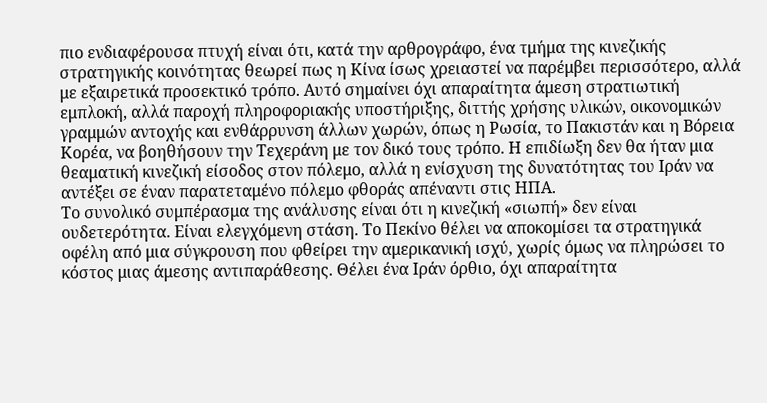πιο ενδιαφέρουσα πτυχή είναι ότι, κατά την αρθρογράφο, ένα τμήμα της κινεζικής στρατηγικής κοινότητας θεωρεί πως η Κίνα ίσως χρειαστεί να παρέμβει περισσότερο, αλλά με εξαιρετικά προσεκτικό τρόπο. Αυτό σημαίνει όχι απαραίτητα άμεση στρατιωτική εμπλοκή, αλλά παροχή πληροφοριακής υποστήριξης, διττής χρήσης υλικών, οικονομικών γραμμών αντοχής και ενθάρρυνση άλλων χωρών, όπως η Ρωσία, το Πακιστάν και η Βόρεια Κορέα, να βοηθήσουν την Τεχεράνη με τον δικό τους τρόπο. Η επιδίωξη δεν θα ήταν μια θεαματική κινεζική είσοδος στον πόλεμο, αλλά η ενίσχυση της δυνατότητας του Ιράν να αντέξει σε έναν παρατεταμένο πόλεμο φθοράς απέναντι στις ΗΠΑ.
Το συνολικό συμπέρασμα της ανάλυσης είναι ότι η κινεζική «σιωπή» δεν είναι ουδετερότητα. Είναι ελεγχόμενη στάση. Το Πεκίνο θέλει να αποκομίσει τα στρατηγικά οφέλη από μια σύγκρουση που φθείρει την αμερικανική ισχύ, χωρίς όμως να πληρώσει το κόστος μιας άμεσης αντιπαράθεσης. Θέλει ένα Ιράν όρθιο, όχι απαραίτητα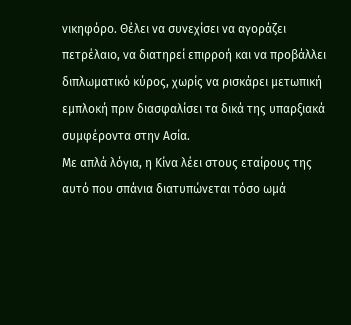νικηφόρο. Θέλει να συνεχίσει να αγοράζει πετρέλαιο, να διατηρεί επιρροή και να προβάλλει διπλωματικό κύρος, χωρίς να ρισκάρει μετωπική εμπλοκή πριν διασφαλίσει τα δικά της υπαρξιακά συμφέροντα στην Ασία.
Με απλά λόγια, η Κίνα λέει στους εταίρους της αυτό που σπάνια διατυπώνεται τόσο ωμά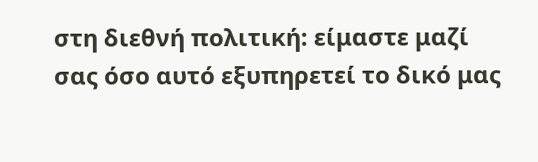στη διεθνή πολιτική: είμαστε μαζί σας όσο αυτό εξυπηρετεί το δικό μας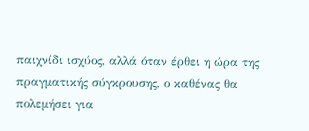παιχνίδι ισχύος, αλλά όταν έρθει η ώρα της πραγματικής σύγκρουσης, ο καθένας θα πολεμήσει για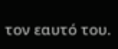τον εαυτό του.